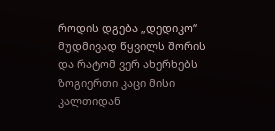როდის დგება „დედიკო“ მუდმივად წყვილს შორის და რატომ ვერ ახერხებს ზოგიერთი კაცი მისი კალთიდან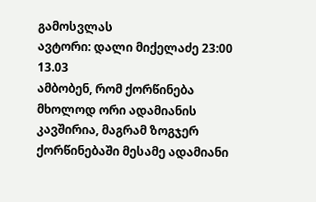გამოსვლას
ავტორი: დალი მიქელაძე 23:00 13.03
ამბობენ, რომ ქორწინება მხოლოდ ორი ადამიანის კავშირია, მაგრამ ზოგჯერ ქორწინებაში მესამე ადამიანი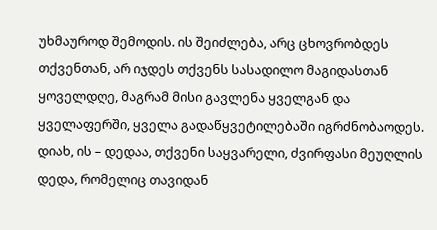უხმაუროდ შემოდის. ის შეიძლება, არც ცხოვრობდეს თქვენთან, არ იჯდეს თქვენს სასადილო მაგიდასთან ყოველდღე, მაგრამ მისი გავლენა ყველგან და ყველაფერში, ყველა გადაწყვეტილებაში იგრძნობაოდეს. დიახ, ის – დედაა, თქვენი საყვარელი, ძვირფასი მეუღლის დედა, რომელიც თავიდან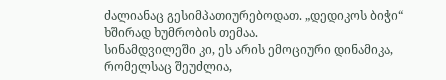ძალიანაც გესიმპათიურებოდათ. „დედიკოს ბიჭი“ ხშირად ხუმრობის თემაა.
სინამდვილეში კი, ეს არის ემოციური დინამიკა, რომელსაც შეუძლია,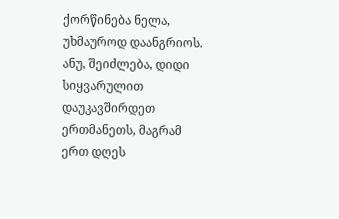ქორწინება ნელა, უხმაუროდ დაანგრიოს. ანუ, შეიძლება, დიდი სიყვარულით დაუკავშირდეთ ერთმანეთს, მაგრამ ერთ დღეს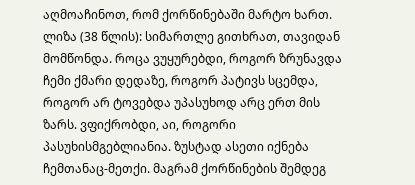აღმოაჩინოთ, რომ ქორწინებაში მარტო ხართ.
ლიზა (38 წლის): სიმართლე გითხრათ, თავიდან მომწონდა. როცა ვუყურებდი, როგორ ზრუნავდა ჩემი ქმარი დედაზე, როგორ პატივს სცემდა, როგორ არ ტოვებდა უპასუხოდ არც ერთ მის ზარს. ვფიქრობდი, აი, როგორი პასუხისმგებლიანია. ზუსტად ასეთი იქნება ჩემთანაც-მეთქი. მაგრამ ქორწინების შემდეგ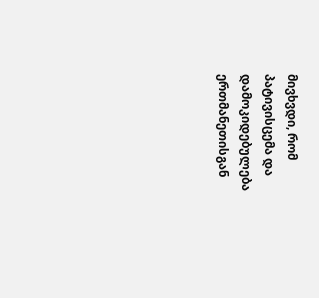მივხვდი, რომ პატივისცემა და დამოკიდებულება ერთმანეთისგან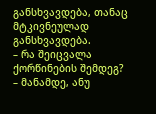განსხვავდება, თანაც მტკივნეულად განსხვავდება.
– რა შეიცვალა ქორწინების შემდეგ?
– მანამდე, ანუ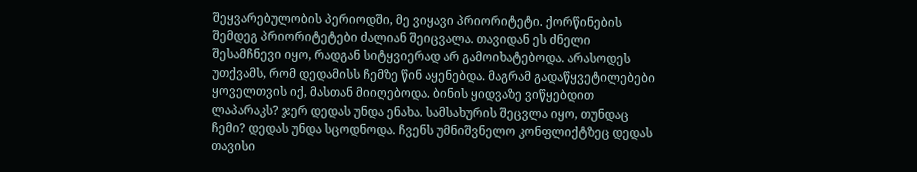შეყვარებულობის პერიოდში, მე ვიყავი პრიორიტეტი. ქორწინების შემდეგ პრიორიტეტები ძალიან შეიცვალა. თავიდან ეს ძნელი შესამჩნევი იყო, რადგან სიტყვიერად არ გამოიხატებოდა. არასოდეს უთქვამს, რომ დედამისს ჩემზე წინ აყენებდა. მაგრამ გადაწყვეტილებები ყოველთვის იქ, მასთან მიიღებოდა. ბინის ყიდვაზე ვიწყებდით ლაპარაკს? ჯერ დედას უნდა ენახა. სამსახურის შეცვლა იყო, თუნდაც ჩემი? დედას უნდა სცოდნოდა. ჩვენს უმნიშვნელო კონფლიქტზეც დედას თავისი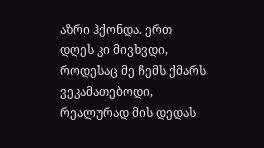აზრი ჰქონდა. ერთ დღეს კი მივხვდი, როდესაც მე ჩემს ქმარს ვეკამათებოდი, რეალურად მის დედას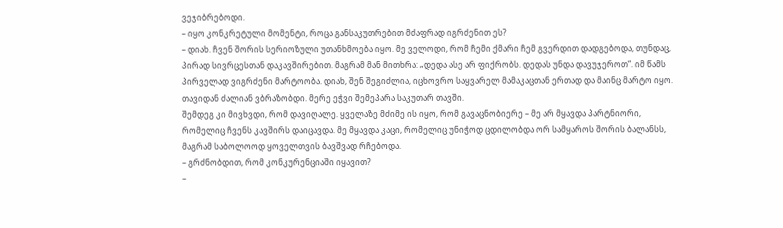ვეჯიბრებოდი.
– იყო კონკრეტული მომენტი, როცა განსაკუთრებით მძაფრად იგრძენით ეს?
– დიახ. ჩვენ შორის სერიოზული უთანხმოება იყო. მე ველოდი, რომ ჩემი ქმარი ჩემ გვერდით დადგებოდა, თუნდაც, პირად სივრცესთან დაკავშირებით. მაგრამ მან მითხრა: „დედა ასე არ ფიქრობს. დედას უნდა დავუჯეროთ“. იმ წამს პირველად ვიგრძენი მარტოობა. დიახ, შენ შეგიძლია, იცხოვრო საყვარელ მამაკაცთან ერთად და მაინც მარტო იყო. თავიდან ძალიან ვბრაზობდი. მერე ეჭვი შემეპარა საკუთარ თავში.
შემდეგ კი მივხვდი, რომ დავიღალე. ყველაზე მძიმე ის იყო, რომ გავაცნობიერე – მე არ მყავდა პარტნიორი, რომელიც ჩვენს კავშირს დაიცავდა. მე მყავდა კაცი, რომელიც უნიჭოდ ცდილობდა ორ სამყაროს შორის ბალანსს, მაგრამ საბოლოოდ ყოველთვის ბავშვად რჩებოდა.
– გრძნობდით, რომ კონკურენციაში იყავით?
–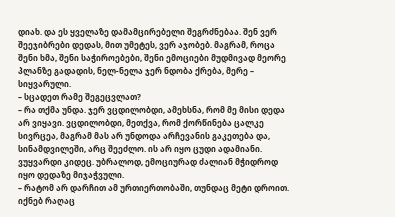დიახ. და ეს ყველაზე დამამცირებელი შეგრძნებაა. შენ ვერ შეეჯიბრები დედას, მით უმეტეს, ვერ აჯობებ. მაგრამ, როცა შენი ხმა, შენი საჭიროებები, შენი ემოციები მუდმივად მეორე პლანზე გადადის, ნელ-ნელა ჯერ ნდობა ქრება, მერე – სიყვარული.
– სცადეთ რამე შეგეცვლათ?
– რა თქმა უნდა. ჯერ ვცდილობდი, ამეხსნა, რომ მე მისი დედა არ ვიყავი. ვცდილობდი, მეთქვა, რომ ქორწინება ცალკე სივრცეა, მაგრამ მას არ უნდოდა არჩევანის გაკეთება და, სინამდვილეში, არც შეეძლო. ის არ იყო ცუდი ადამიანი. ვუყვარდი კიდეც. უბრალოდ, ემოციურად ძალიან მჭიდროდ იყო დედაზე მიჯაჭვული.
– რატომ არ დარჩით ამ ურთიერთობაში, თუნდაც მეტი დროით. იქნებ რაღაც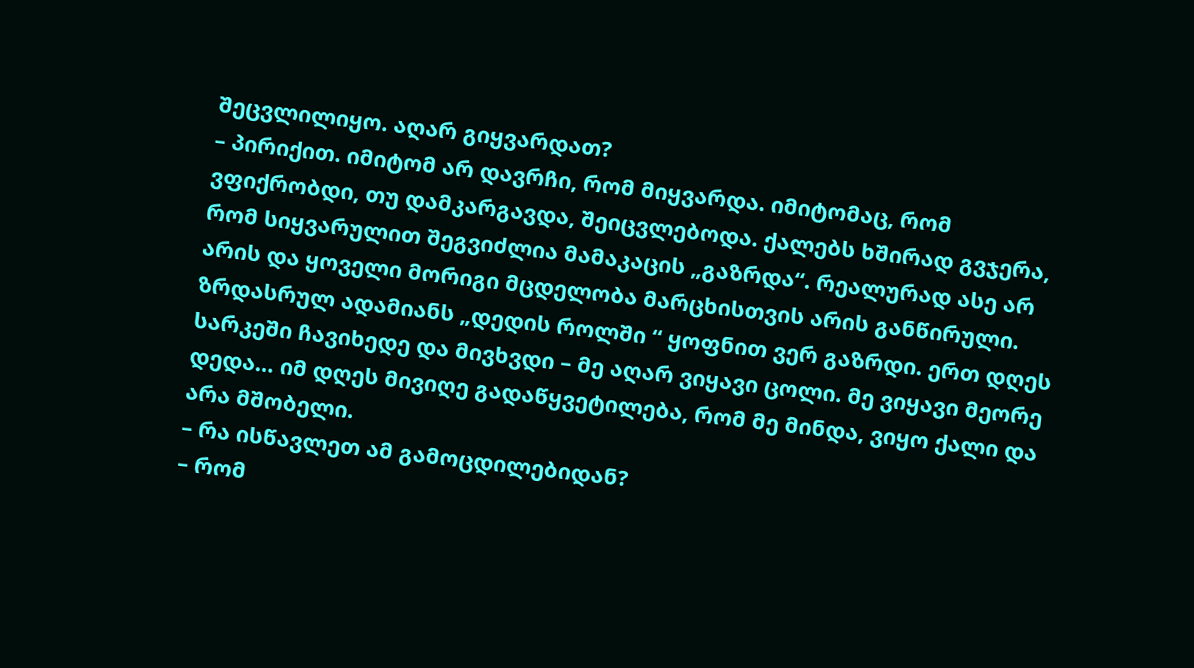შეცვლილიყო. აღარ გიყვარდათ?
– პირიქით. იმიტომ არ დავრჩი, რომ მიყვარდა. იმიტომაც, რომ ვფიქრობდი, თუ დამკარგავდა, შეიცვლებოდა. ქალებს ხშირად გვჯერა, რომ სიყვარულით შეგვიძლია მამაკაცის „გაზრდა“. რეალურად ასე არ არის და ყოველი მორიგი მცდელობა მარცხისთვის არის განწირული. ზრდასრულ ადამიანს „დედის როლში “ ყოფნით ვერ გაზრდი. ერთ დღეს სარკეში ჩავიხედე და მივხვდი – მე აღარ ვიყავი ცოლი. მე ვიყავი მეორე დედა… იმ დღეს მივიღე გადაწყვეტილება, რომ მე მინდა, ვიყო ქალი და არა მშობელი.
– რა ისწავლეთ ამ გამოცდილებიდან?
– რომ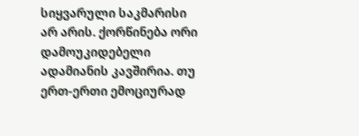სიყვარული საკმარისი არ არის. ქორწინება ორი დამოუკიდებელი ადამიანის კავშირია. თუ ერთ-ერთი ემოციურად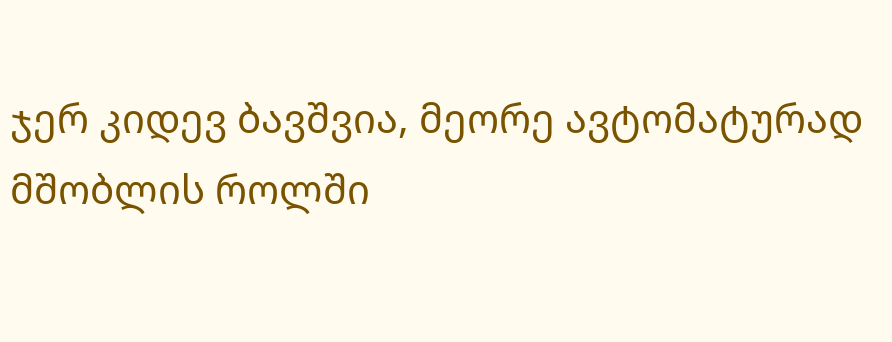ჯერ კიდევ ბავშვია, მეორე ავტომატურად მშობლის როლში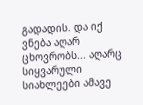გადადის. და იქ ვნება აღარ ცხოვრობს... აღარც სიყვარული
სიახლეები ამავე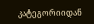კატეგორიიდან